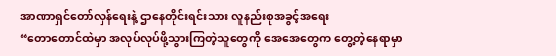အာဏာရှင်တော်လှန်ရေးနဲ့ ဌာနေတိုင်းရင်းသား လူနည်းစုအခွင့်အရေး
“တောတောင်ထဲမှာ အလုပ်လုပ်ဖို့သွားကြတဲ့သူတွေကို အေအေတွေက တွေ့တဲ့နေရာမှာ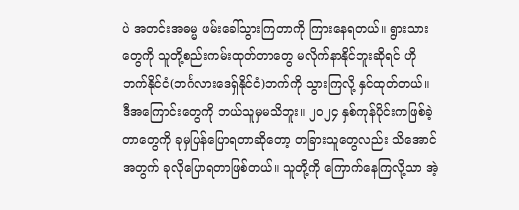ပဲ အတင်းအဓမ္မ ဖမ်းခေါ်သွားကြတာကို ကြားနေရတယ်။ ရွားသားတွေကို သူတို့စည်းကမ်းထုတ်တာတွေ မလိုက်နာနိုင်ဘူးဆိုရင် ဟိုဘက်နိုင်ငံ(ဘင်္ဂလားဒေရှ်နိုင်ငံ)ဘက်ကို သွားကြလို့ နှင်ထုတ်တယ်။ ဒီအကြောင်းတွေကို ဘယ်သူမှမသိဘူး။ ၂၀၂၄ နှစ်ကုန်ပိုင်းကဖြစ်ခဲ့တာတွေကို ခုမှပြန်ပြောရတာဆိုတော့ တခြားသူတွေလည်း သိအောင်အတွက် ခုလိုပြောရတာဖြစ်တယ်။ သူတို့ကို ကြောက်နေကြလို့သာ အဲ့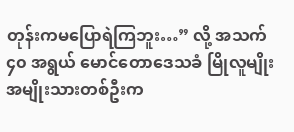တုန်းကမပြောရဲကြဘူး…” လို့ အသက် ၄၀ အရွယ် မောင်တောဒေသခံ မြိုလူမျိုးအမျိုးသားတစ်ဦးက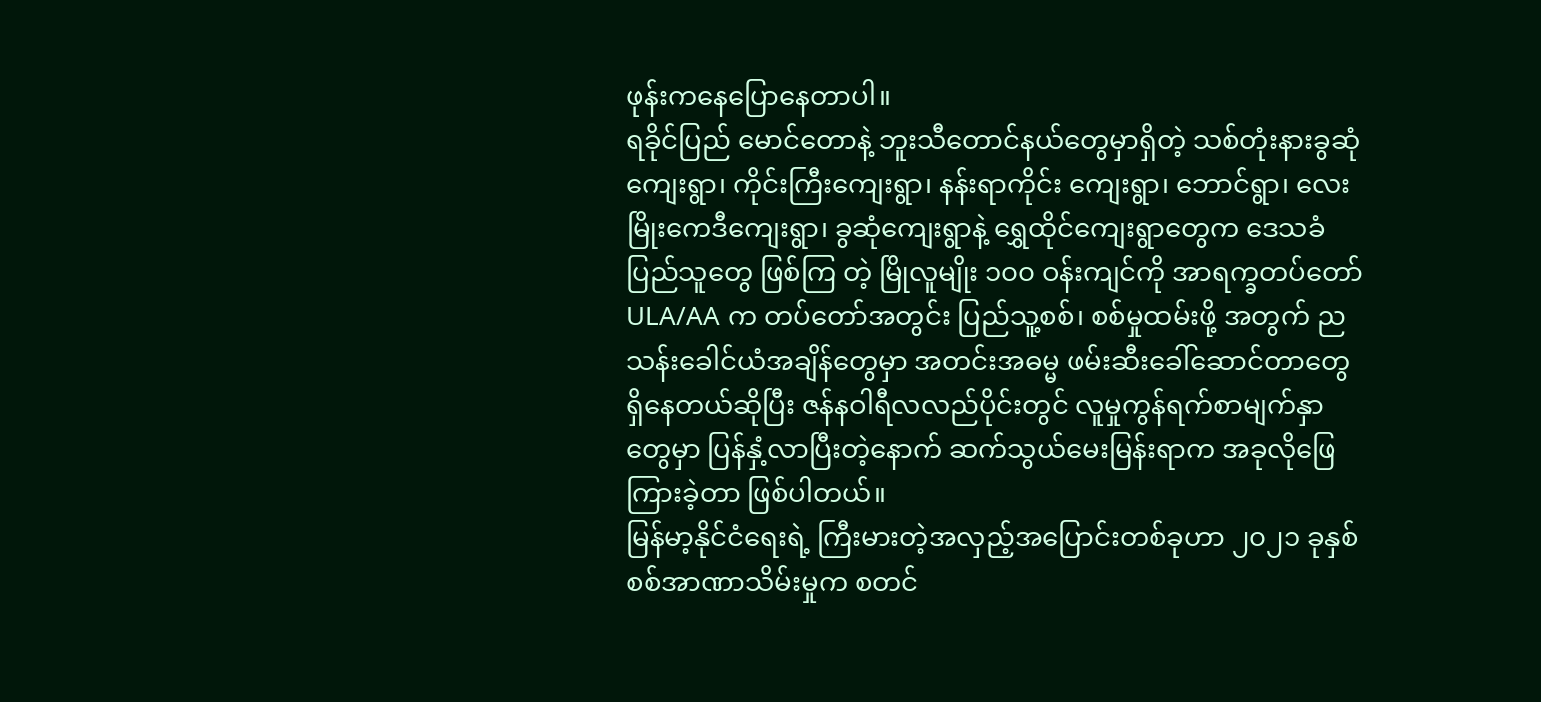ဖုန်းကနေပြောနေတာပါ။
ရခိုင်ပြည် မောင်တောနဲ့ ဘူးသီတောင်နယ်တွေမှာရှိတဲ့ သစ်တုံးနားခွဆုံကျေးရွာ၊ ကိုင်းကြီးကျေးရွာ၊ နန်းရာကိုင်း ကျေးရွာ၊ ဘောင်ရွာ၊ လေးမြိုးကေဒီကျေးရွာ၊ ခွဆုံကျေးရွာနဲ့ ရွှေထိုင်ကျေးရွာတွေက ဒေသခံပြည်သူတွေ ဖြစ်ကြ တဲ့ မြိုလူမျိုး ၁၀၀ ဝန်းကျင်ကို အာရက္ခတပ်တော် ULA/AA က တပ်တော်အတွင်း ပြည်သူ့စစ်၊ စစ်မှုထမ်းဖို့ အတွက် ညသန်းခေါင်ယံအချိန်တွေမှာ အတင်းအဓမ္မ ဖမ်းဆီးခေါ်ဆောင်တာတွေ ရှိနေတယ်ဆိုပြီး ဇန်နဝါရီလလည်ပိုင်းတွင် လူမှုကွန်ရက်စာမျက်နှာတွေမှာ ပြန်နှံ့လာပြီးတဲ့နောက် ဆက်သွယ်မေးမြန်းရာက အခုလိုဖြေကြားခဲ့တာ ဖြစ်ပါတယ်။
မြန်မာ့နိုင်ငံရေးရဲ့ ကြီးမားတဲ့အလှည့်အပြောင်းတစ်ခုဟာ ၂၀၂၁ ခုနှစ် စစ်အာဏာသိမ်းမှုက စတင်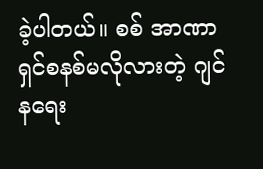ခဲ့ပါတယ်။ စစ် အာဏာရှင်စနစ်မလိုလားတဲ့ ဂျင်နရေး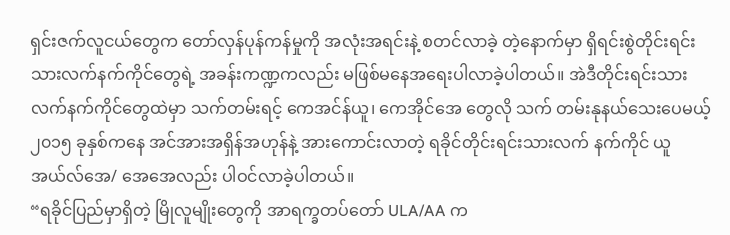ရှင်းဇက်လူငယ်တွေက တော်လှန်ပုန်ကန်မှုကို အလုံးအရင်းနဲ့ စတင်လာခဲ့ တဲ့နောက်မှာ ရှိရင်းစွဲတိုင်းရင်းသားလက်နက်ကိုင်တွေရဲ့ အခန်းကဏ္ဍကလည်း မဖြစ်မနေအရေးပါလာခဲ့ပါတယ်။ အဲဒီတိုင်းရင်းသားလက်နက်ကိုင်တွေထဲမှာ သက်တမ်းရင့် ကေအင်န်ယူ၊ ကေအိုင်အေ တွေလို သက် တမ်းနုနယ်သေးပေမယ့် ၂၀၁၅ ခုနှစ်ကနေ အင်အားအရှိန်အဟုန်နဲ့ အားကောင်းလာတဲ့ ရခိုင်တိုင်းရင်းသားလက် နက်ကိုင် ယူအယ်လ်အေ/ အေအေလည်း ပါဝင်လာခဲ့ပါတယ်။
“ရခိုင်ပြည်မှာရှိတဲ့ မြိုလူမျိုးတွေကို အာရက္ခတပ်တော် ULA/AA က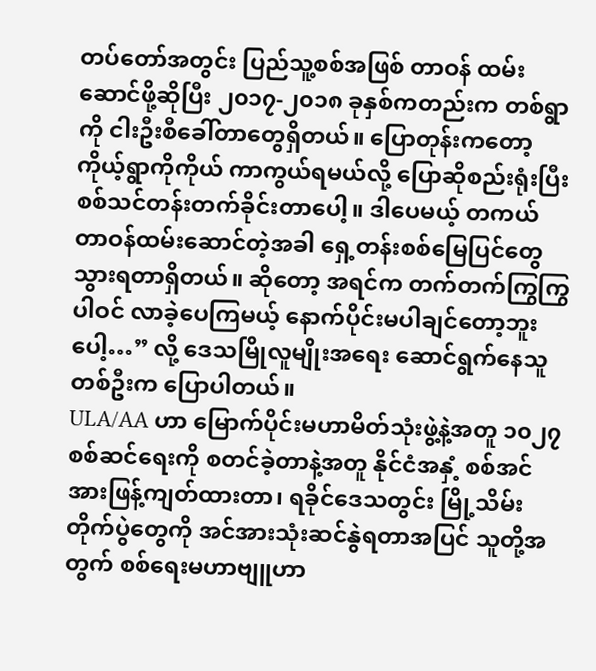တပ်တော်အတွင်း ပြည်သူ့စစ်အဖြစ် တာဝန် ထမ်းဆောင်ဖို့ဆိုပြီး ၂၀၁၇-၂၀၁၈ ခုနှစ်ကတည်းက တစ်ရွာကို ငါးဦးစီခေါ်တာတွေရှိတယ်။ ပြောတုန်းကတော့ ကိုယ့်ရွာကိုကိုယ် ကာကွယ်ရမယ်လို့ ပြောဆိုစည်းရုံးပြီး စစ်သင်တန်းတက်ခိုင်းတာပေါ့။ ဒါပေမယ့် တကယ် တာဝန်ထမ်းဆောင်တဲ့အခါ ရှေ့တန်းစစ်မြေပြင်တွေသွားရတာရှိတယ်။ ဆိုတော့ အရင်က တက်တက်ကြွကြွပါဝင် လာခဲ့ပေကြမယ့် နောက်ပိုင်းမပါချင်တော့ဘူးပေါ့…” လို့ ဒေသမြိုလူမျိုးအရေး ဆောင်ရွက်နေသူတစ်ဦးက ပြောပါတယ်။
ULA/AA ဟာ မြောက်ပိုင်းမဟာမိတ်သုံးဖွဲ့နဲ့အတူ ၁၀၂၇ စစ်ဆင်ရေးကို စတင်ခဲ့တာနဲ့အတူ နိုင်ငံအနှံ့ စစ်အင်အားဖြန့်ကျတ်ထားတာ၊ ရခိုင်ဒေသတွင်း မြို့သိမ်းတိုက်ပွဲတွေကို အင်အားသုံးဆင်နွဲရတာအပြင် သူတို့အ တွက် စစ်ရေးမဟာဗျူဟာ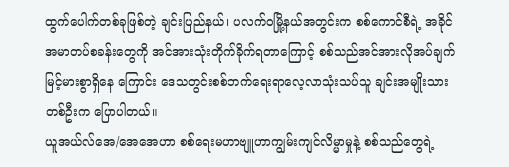ထွက်ပေါက်တစ်ခုဖြစ်တဲ့ ချင်းပြည်နယ်၊ ပလက်ဝမြို့နယ်အတွင်းက စစ်ကောင်စီရဲ့ အခိုင်အမာတပ်စခန်းတွေကို အင်အားသုံးတိုက်ခိုက်ရတာကြောင့် စစ်သည်အင်အားလိုအပ်ချက် မြင့်မားစွာရှိနေ ကြောင်း ဒေသတွင်းစစ်ဘက်ရေးရာလေ့လာသုံးသပ်သူ ချင်းအမျိုးသားတစ်ဦးက ပြောပါတယ်။
ယူအယ်လ်အေ/အေအေဟာ စစ်ရေးမဟာဗျူဟာကျွမ်းကျင်လိမ္မာမှုနဲ့ စစ်သည်တွေရဲ့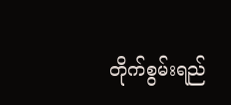တိုက်စွမ်းရည်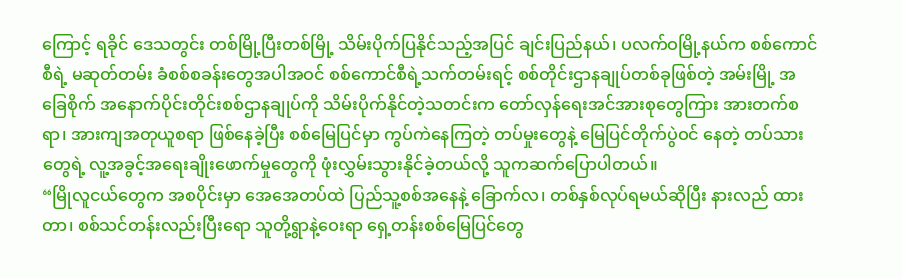ကြောင့် ရခိုင် ဒေသတွင်း တစ်မြို့ပြီးတစ်မြို့ သိမ်းပိုက်ပြနိုင်သည့်အပြင် ချင်းပြည်နယ်၊ ပလက်ဝမြို့နယ်က စစ်ကောင်စီရဲ့ မဆုတ်တမ်း ခံစစ်စခန်းတွေအပါအဝင် စစ်ကောင်စီရဲ့သက်တမ်းရင့် စစ်တိုင်းဌာနချုပ်တစ်ခုဖြစ်တဲ့ အမ်းမြို့ အခြေစိုက် အနောက်ပိုင်းတိုင်းစစ်ဌာနချုပ်ကို သိမ်းပိုက်နိုင်တဲ့သတင်းက တော်လှန်ရေးအင်အားစုတွေကြား အားတက်စရာ၊ အားကျအတုယူစရာ ဖြစ်နေခဲ့ပြီး စစ်မြေပြင်မှာ ကွပ်ကဲနေကြတဲ့ တပ်မှုးတွေနဲ့ မြေပြင်တိုက်ပွဲဝင် နေတဲ့ တပ်သားတွေရဲ့ လူ့အခွင့်အရေးချိုးဖောက်မှုတွေကို ဖုံးလွှမ်းသွားနိုင်ခဲ့တယ်လို့ သူကဆက်ပြောပါတယ်။
“မြိုလူငယ်တွေက အစပိုင်းမှာ အေအေတပ်ထဲ ပြည်သူ့စစ်အနေနဲ့ ခြောက်လ၊ တစ်နှစ်လုပ်ရမယ်ဆိုပြီး နားလည် ထားတာ၊ စစ်သင်တန်းလည်းပြီးရော သူတို့ရွာနဲ့ဝေးရာ ရှေ့တန်းစစ်မြေပြင်တွေ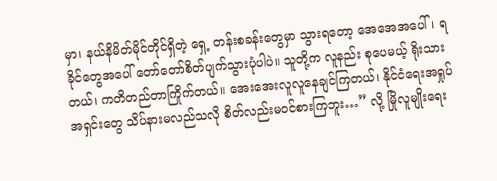မှာ၊ နယ်နိမိတ်မိုင်တိုင်ရှိတဲ့ ရှေ့ တန်းစခန်းတွေမှာ သွားရတော့ အေအေအပေါ်၊ ရခိုင်တွေအပေါ် တော်တော်စိတ်ပျက်သွားပုံပါပဲ။ သူတို့က လူနည်း စုပေမယ့် ရိုးသားတယ်၊ ကတိတည်တာကြိုက်တယ်။ အေးအေးလူလူနေချင်ကြတယ်၊ နိုင်ငံရေးအရှုပ်အရှင်းတွေ သိပ်နားမလည်သလို စိတ်လည်းမဝင်စားကြဘူး…” လို့ မြိုလူမျိုးရေး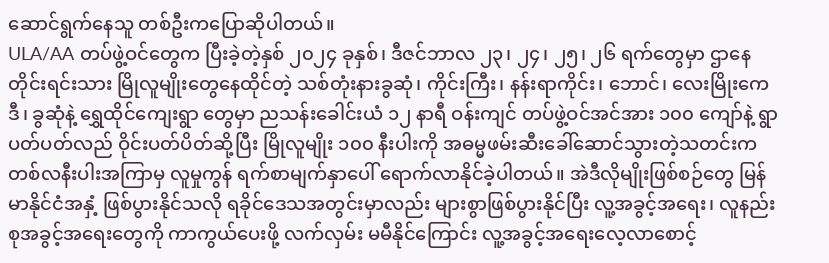ဆောင်ရွက်နေသူ တစ်ဦးကပြောဆိုပါတယ်။
ULA/AA တပ်ဖွဲ့ဝင်တွေက ပြီးခဲ့တဲ့နှစ် ၂၀၂၄ ခုနှစ်၊ ဒီဇင်ဘာလ ၂၃၊ ၂၄၊ ၂၅၊ ၂၆ ရက်တွေမှာ ဌာနေတိုင်းရင်းသား မြိုလူမျိုးတွေနေထိုင်တဲ့ သစ်တုံးနားခွဆုံ၊ ကိုင်းကြီး၊ နန်းရာကိုင်း၊ ဘောင်၊ လေးမြိုးကေဒီ၊ ခွဆုံနဲ့ ရွှေထိုင်ကျေးရွာ တွေမှာ ညသန်းခေါင်းယံ ၁၂ နာရီ ဝန်းကျင် တပ်ဖွဲ့ဝင်အင်အား ၁၀၀ ကျော်နဲ့ ရွာပတ်ပတ်လည် ဝိုင်းပတ်ပိတ်ဆို့ပြီး မြိုလူမျိုး ၁၀၀ နီးပါးကို အဓမ္မဖမ်းဆီးခေါ်ဆောင်သွားတဲ့သတင်းက တစ်လနီးပါးအကြာမှ လူမှုကွန် ရက်စာမျက်နှာပေါ် ရောက်လာနိုင်ခဲ့ပါတယ်။ အဲဒီလိုမျိုးဖြစ်စဉ်တွေ မြန်မာနိုင်ငံအနှံ့ ဖြစ်ပွားနိုင်သလို ရခိုင်ဒေသအတွင်းမှာလည်း များစွာဖြစ်ပွားနိုင်ပြီး လူ့အခွင့်အရေး၊ လူနည်းစုအခွင့်အရေးတွေကို ကာကွယ်ပေးဖို့ လက်လှမ်း မမီနိုင်ကြောင်း လူ့အခွင့်အရေးလေ့လာစောင့်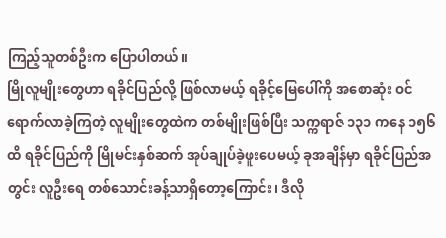ကြည့်သူတစ်ဦးက ပြောပါတယ်။
မြိုလူမျိုးတွေဟာ ရခိုင်ပြည်လို့ ဖြစ်လာမယ့် ရခိုင့်မြေပေါ်ကို အစောဆုံး ဝင်ရောက်လာခဲ့ကြတဲ့ လူမျိုးတွေထဲက တစ်မျိုးဖြစ်ပြီး သက္ကရာဇ် ၁၃၁ ကနေ ၁၅၆ ထိ ရခိုင်ပြည်ကို မြိုမင်းနှစ်ဆက် အုပ်ချုပ်ခဲ့ဖူးပေမယ့် ခုအချိန်မှာ ရခိုင်ပြည်အတွင်း လူဦးရေ တစ်သောင်းခန့်သာရှိတော့ကြောင်း၊ ဒီလို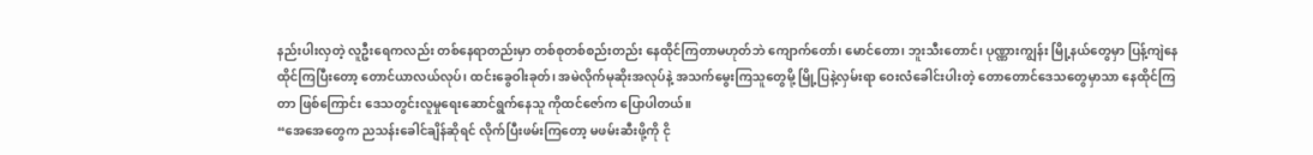နည်းပါးလှတဲ့ လူဦးရေကလည်း တစ်နေရာတည်းမှာ တစ်စုတစ်စည်းတည်း နေထိုင်ကြတာမဟုတ်ဘဲ ကျောက်တော်၊ မောင်တော၊ ဘူးသီးတောင်၊ ပုဏ္ဏားကျွန်း မြို့နယ်တွေမှာ ပြန့်ကျဲနေထိုင်ကြပြီးတော့ တောင်ယာလယ်လုပ်၊ ထင်းခွေဝါးခုတ်၊ အမဲလိုက်မုဆိုးအလုပ်နဲ့ အသက်မွေးကြသူတွေမို့ မြို့ပြနဲ့လှမ်းရာ ဝေးလံခေါင်းပါးတဲ့ တောတောင်ဒေသတွေမှာသာ နေထိုင်ကြတာ ဖြစ်ကြောင်း ဒေသတွင်းလူမှုရေးဆောင်ရွက်နေသူ ကိုထင်ဇော်က ပြောပါတယ်။
“အေအေတွေက ညသန်းခေါင်ချိန်ဆိုရင် လိုက်ပြီးဖမ်းကြတော့ မဖမ်းဆီးဖို့ကို ငို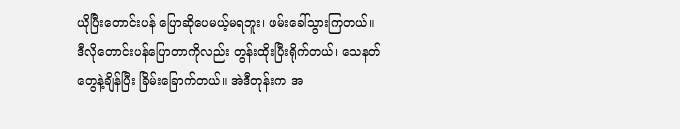ယိုပြီးတောင်းပန် ပြောဆိုပေမယ့်မရဘူး၊ ဖမ်းခေါ်သွားကြတယ်။ ဒီလိုတောင်းပန်ပြောတာကိုလည်း တွန်းထိုးပြီးရိုက်တယ်၊ သေနတ် တွေနဲ့ချိန်ပြီး ခြိမ်းခြောက်တယ်။ အဲဒီတုန်းက အ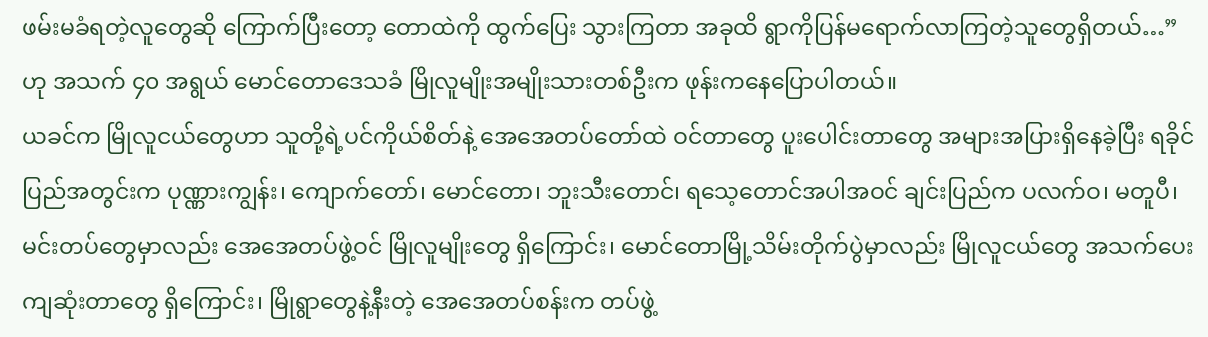ဖမ်းမခံရတဲ့လူတွေဆို ကြောက်ပြီးတော့ တောထဲကို ထွက်ပြေး သွားကြတာ အခုထိ ရွာကိုပြန်မရောက်လာကြတဲ့သူတွေရှိတယ်…” ဟု အသက် ၄၀ အရွယ် မောင်တောဒေသခံ မြိုလူမျိုးအမျိုးသားတစ်ဦးက ဖုန်းကနေပြောပါတယ်။
ယခင်က မြိုလူငယ်တွေဟာ သူတို့ရဲ့ပင်ကိုယ်စိတ်နဲ့ အေအေတပ်တော်ထဲ ဝင်တာတွေ ပူးပေါင်းတာတွေ အများအပြားရှိနေခဲ့ပြီး ရခိုင်ပြည်အတွင်းက ပုဏ္ဏားကျွန်း၊ ကျောက်တော်၊ မောင်တော၊ ဘူးသီးတောင်၊ ရသေ့တောင်အပါအဝင် ချင်းပြည်က ပလက်ဝ၊ မတူပီ၊ မင်းတပ်တွေမှာလည်း အေအေတပ်ဖွဲ့ဝင် မြိုလူမျိုးတွေ ရှိကြောင်း၊ မောင်တောမြို့သိမ်းတိုက်ပွဲမှာလည်း မြိုလူငယ်တွေ အသက်ပေးကျဆုံးတာတွေ ရှိကြောင်း၊ မြိုရွာတွေနဲ့နီးတဲ့ အေအေတပ်စန်းက တပ်ဖွဲ့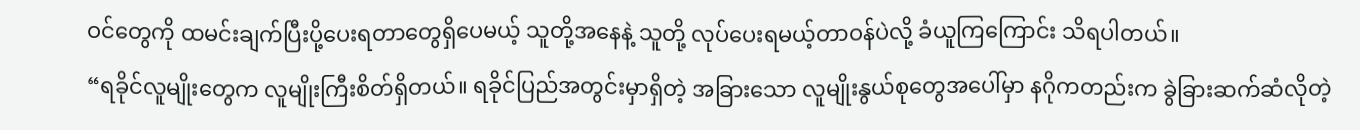ဝင်တွေကို ထမင်းချက်ပြီးပို့ပေးရတာတွေရှိပေမယ့် သူတို့အနေနဲ့ သူတို့ လုပ်ပေးရမယ့်တာဝန်ပဲလို့ ခံယူကြကြောင်း သိရပါတယ်။
“ရခိုင်လူမျိုးတွေက လူမျိုးကြီးစိတ်ရှိတယ်။ ရခိုင်ပြည်အတွင်းမှာရှိတဲ့ အခြားသော လူမျိုးနွယ်စုတွေအပေါ်မှာ နဂိုကတည်းက ခွဲခြားဆက်ဆံလိုတဲ့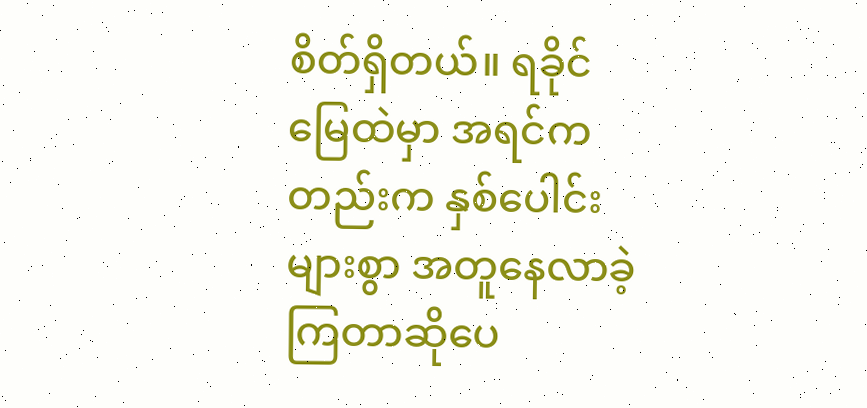စိတ်ရှိတယ်။ ရခိုင်မြေထဲမှာ အရင်ကတည်းက နှစ်ပေါင်းများစွာ အတူနေလာခဲ့ကြတာဆိုပေ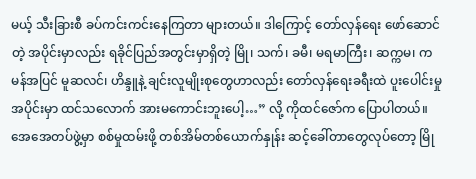မယ့် သီးခြားစီ ခပ်ကင်းကင်းနေကြတာ များတယ်။ ဒါကြောင့် တော်လှန်ရေး ဖော်ဆောင်တဲ့ အပိုင်းမှာလည်း ရခိုင်ပြည်အတွင်းမှာရှိတဲ့ မြို၊ သက်၊ ခမီ၊ မရမာကြီး၊ ဆက္ကမ၊ ကမန်အပြင် မူဆလင်၊ ဟိန္ဒူနဲ့ ချင်းလူမျိုးစုတွေဟာလည်း တော်လှန်ရေးခရီးထဲ ပူးပေါင်းမှုအပိုင်းမှာ ထင်သလောက် အားမကောင်းဘူးပေါ့…” လို့ ကိုထင်ဇော်က ပြောပါတယ်။
အေအေတပ်ဖွဲ့မှာ စစ်မှုထမ်းဖို့ တစ်အိမ်တစ်ယောက်နှုန်း ဆင့်ခေါ်တာတွေလုပ်တော့ မြို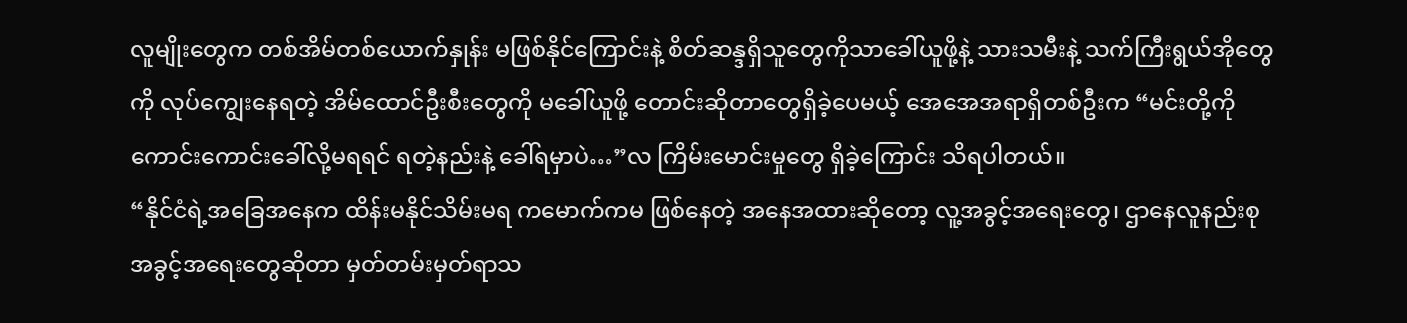လူမျိုးတွေက တစ်အိမ်တစ်ယောက်နှုန်း မဖြစ်နိုင်ကြောင်းနဲ့ စိတ်ဆန္ဒရှိသူတွေကိုသာခေါ်ယူဖို့နဲ့ သားသမီးနဲ့ သက်ကြီးရွယ်အိုတွေကို လုပ်ကျွေးနေရတဲ့ အိမ်ထောင်ဦးစီးတွေကို မခေါ်ယူဖို့ တောင်းဆိုတာတွေရှိခဲ့ပေမယ့် အေအေအရာရှိတစ်ဦးက “မင်းတို့ကို ကောင်းကောင်းခေါ်လို့မရရင် ရတဲ့နည်းနဲ့ ခေါ်ရမှာပဲ…”လ ကြိမ်းမောင်းမှုတွေ ရှိခဲ့ကြောင်း သိရပါတယ်။
“နိုင်ငံရဲ့အခြေအနေက ထိန်းမနိုင်သိမ်းမရ ကမောက်ကမ ဖြစ်နေတဲ့ အနေအထားဆိုတော့ လူ့အခွင့်အရေးတွေ၊ ဌာနေလူနည်းစုအခွင့်အရေးတွေဆိုတာ မှတ်တမ်းမှတ်ရာသ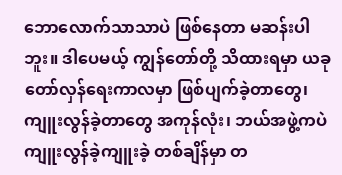ဘောလောက်သာသာပဲ ဖြစ်နေတာ မဆန်းပါဘူး။ ဒါပေမယ့် ကျွန်တော်တို့ သိထားရမှာ ယခုတော်လှန်ရေးကာလမှာ ဖြစ်ပျက်ခဲ့တာတွေ၊ ကျူးလွန်ခဲ့တာတွေ အကုန်လုံး၊ ဘယ်အဖွဲ့ကပဲ ကျူးလွန်ခဲ့ကျူးခဲ့ တစ်ချိန်မှာ တ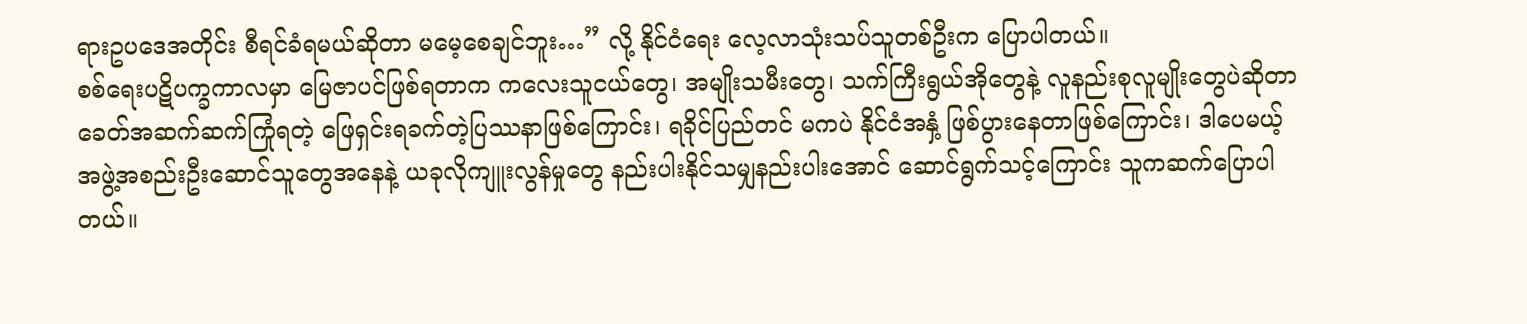ရားဥပဒေအတိုင်း စီရင်ခံရမယ်ဆိုတာ မမေ့စေချင်ဘူး…” လို့ နိုင်ငံရေး လေ့လာသုံးသပ်သူတစ်ဦးက ပြောပါတယ်။
စစ်ရေးပဋိပက္ခကာလမှာ မြေဇာပင်ဖြစ်ရတာက ကလေးသူငယ်တွေ၊ အမျိုးသမီးတွေ၊ သက်ကြီးရွယ်အိုတွေနဲ့ လူနည်းစုလူမျိုးတွေပဲဆိုတာ ခေတ်အဆက်ဆက်ကြုံရတဲ့ ဖြေရှင်းရခက်တဲ့ပြဿနာဖြစ်ကြောင်း၊ ရခိုင်ပြည်တင် မကပဲ နိုင်ငံအနှံ့ ဖြစ်ပွားနေတာဖြစ်ကြောင်း၊ ဒါပေမယ့် အဖွဲ့အစည်းဦးဆောင်သူတွေအနေနဲ့ ယခုလိုကျူးလွန်မှုတွေ နည်းပါးနိုင်သမျှနည်းပါးအောင် ဆောင်ရွက်သင့်ကြောင်း သူကဆက်ပြောပါတယ်။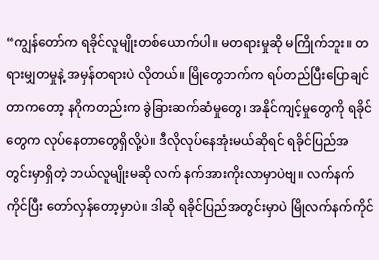“ကျွန်တော်က ရခိုင်လူမျိုးတစ်ယောက်ပါ။ မတရားမှုဆို မကြိုက်ဘူး။ တရားမျှတမှုနဲ့ အမှန်တရားပဲ လိုတယ်။ မြိုတွေဘက်က ရပ်တည်ပြီးပြောချင်တာကတော့ နဂိုကတည်းက ခွဲခြားဆက်ဆံမှုတွေ၊ အနိုင်ကျင့်မှုတွေကို ရခိုင်တွေက လုပ်နေတာတွေရှိလို့ပဲ။ ဒီလိုလုပ်နေအုံးမယ်ဆိုရင် ရခိုင်ပြည်အတွင်းမှာရှိတဲ့ ဘယ်လူမျိုးမဆို လက် နက်အားကိုးလာမှာပဲဗျ။ လက်နက်ကိုင်ပြီး တော်လှန်တော့မှာပဲ။ ဒါဆို ရခိုင်ပြည်အတွင်းမှာပဲ မြိုလက်နက်ကိုင်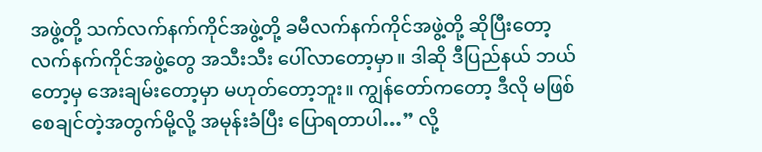အဖွဲ့တို့ သက်လက်နက်ကိုင်အဖွဲ့တို့ ခမီလက်နက်ကိုင်အဖွဲ့တို့ ဆိုပြီးတော့ လက်နက်ကိုင်အဖွဲ့တွေ အသီးသီး ပေါ်လာတော့မှာ။ ဒါဆို ဒီပြည်နယ် ဘယ်တော့မှ အေးချမ်းတော့မှာ မဟုတ်တော့ဘူး။ ကျွန်တော်ကတော့ ဒီလို မဖြစ်စေချင်တဲ့အတွက်မို့လို့ အမုန်းခံပြီး ပြောရတာပါ…” လို့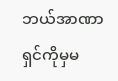ဘယ်အာဏာရှင်ကိုမှမ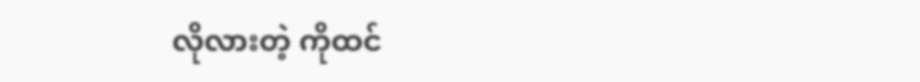လိုလားတဲ့ ကိုထင်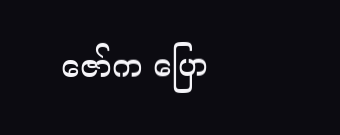ဇော်က ပြော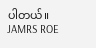ပါတယ်။
JAMRS ROE